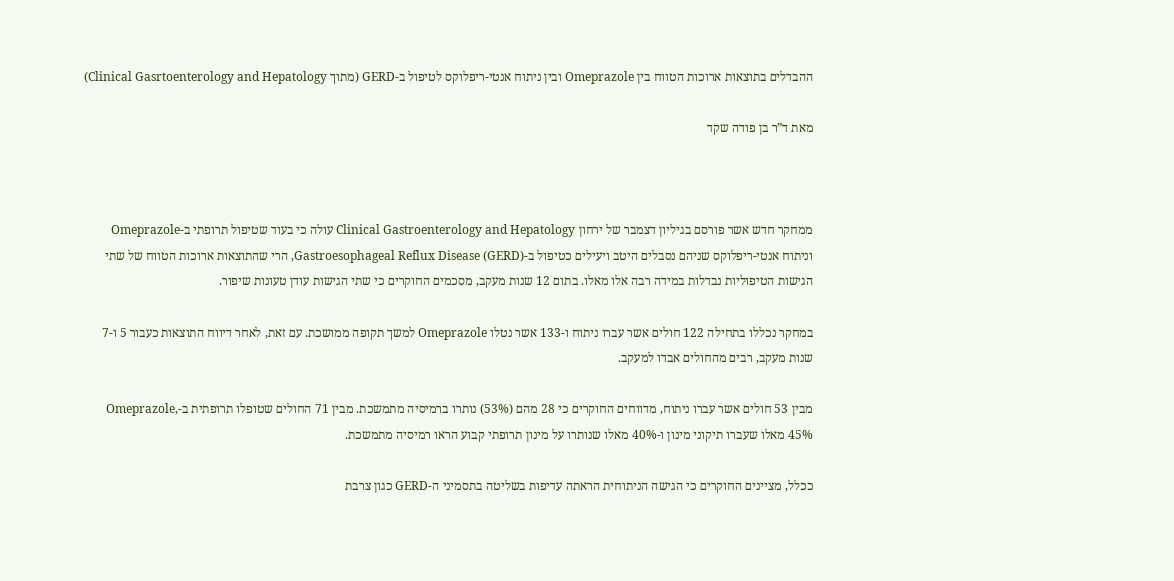ההבדלים בתוצאות ארוכות הטווח בין Omeprazole ובין ניתוח אנטי-ריפלוקס לטיפול ב-GERD (מתוך Clinical Gasrtoenterology and Hepatology)

מאת ד”ר בן פודה שקד



ממחקר חדש אשר פורסם בגיליון דצמבר של ירחון Clinical Gastroenterology and Hepatology עולה כי בעוד שטיפול תרופתי ב-Omeprazole וניתוח אנטי-ריפלוקס שניהם נסבלים היטב ויעילים כטיפול ב-Gastroesophageal Reflux Disease (GERD), הרי שהתוצאות ארוכות הטווח של שתי הגישות הטיפוליות נבדלות במידה רבה אלו מאלו. בתום 12 שנות מעקב, מסכמים החוקרים כי שתי הגישות עודן טעונות שיפור.

במחקר נכללו בתחילה 122 חולים אשר עברו ניתוח ו-133 אשר נטלו Omeprazole למשך תקופה ממושכת. עם זאת, לאחר דיווח התוצאות כעבור 5 ו-7 שנות מעקב, רבים מהחולים אבדו למעקב.

מבין 53 חולים אשר עברו ניתוח, מדווחים החוקרים כי 28 מהם (53%) נותרו ברמיסיה מתמשכת. מבין 71 החולים שטופלו תרופתית ב-Omeprazole, 45% מאלו שעברו תיקוני מינון ו-40% מאלו שנותרו על מינון תרופתי קבוע הראו רמיסיה מתמשכת.

ככלל, מציינים החוקרים כי הגישה הניתוחית הראתה עדיפות בשליטה בתסמיני ה-GERD כגון צרבת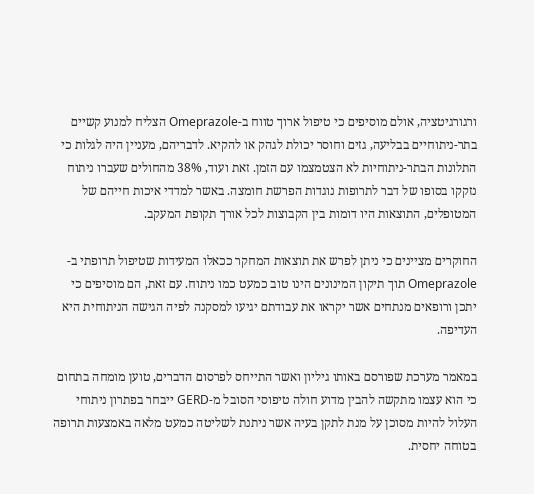ורגורגיטציה, אולם מוסיפים כי טיפול ארוך טווח ב-Omeprazole הצליח למנוע קשיים בתר-ניתוחיים בבליעה, גזים וחוסר יכולת לגהק או להקיא. לדבריהם, מעניין היה לגלות כי התלונות הבתר-ניתוחיות לא הצטמצמו עם הזמן. זאת ועוד, 38% מהחולים שעברו ניתוח נזקקו בסופו של דבר לתרופות נוגדות הפרשת חומצה. באשר למדדי איכות חייהם של המטופלים, התוצאות היו דומות בין הקבוצות לכל אורך תקופת המעקב.

החוקרים מציינים כי ניתן לפרש את תוצאות המחקר ככאלו המעידות שטיפול תרופתי ב-Omeprazole תוך תיקון המינונים הינו טוב כמעט כמו ניתוח. עם זאת, הם מוסיפים כי יתכן ורופאים מנתחים אשר יקראו את עבודתם יגיעו למסקנה לפיה הגישה הניתוחית היא העדיפה.

במאמר מערכת שפורסם באותו גיליון ואשר התייחס לפרסום הדברים, טוען מומחה בתחום כי הוא עצמו מתקשה להבין מדוע חולה טיפוסי הסובל מ-GERD ייבחר בפתרון ניתוחי העלול להיות מסוכן על מנת לתקן בעיה אשר ניתנת לשליטה כמעט מלאה באמצעות תרופה בטוחה יחסית.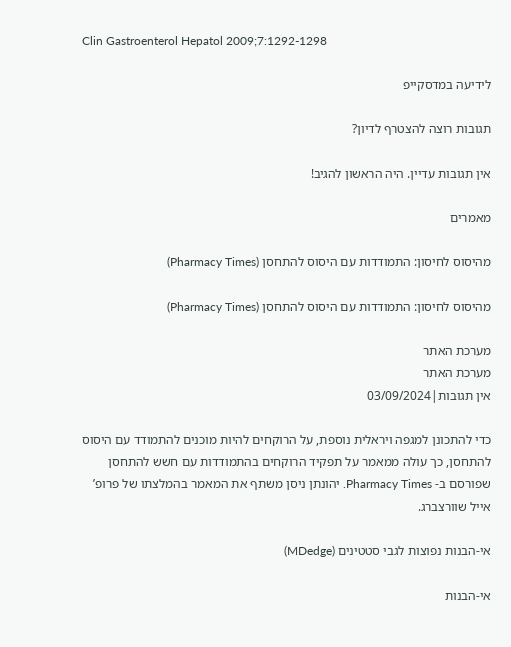Clin Gastroenterol Hepatol 2009;7:1292-1298

לידיעה במדסקייפ

תגובות רוצה להצטרף לדיון?

אין תגובות עדיין. היה הראשון להגיב!

מאמרים

מהיסוס לחיסון: התמודדות עם היסוס להתחסן (Pharmacy Times)

מהיסוס לחיסון: התמודדות עם היסוס להתחסן (Pharmacy Times)

מערכת האתר
מערכת האתר
אין תגובות|03/09/2024

כדי להתכונן למגפה ויראלית נוספת, על הרוקחים להיות מוכנים להתמודד עם היסוס להתחסן, כך עולה ממאמר על תפקיד הרוקחים בהתמודדות עם חשש להתחסן שפורסם ב- Pharmacy Times. יהונתן ניסן משתף את המאמר בהמלצתו של פרופ’ אייל שוורצברג.

אי-הבנות נפוצות לגבי סטטינים (MDedge)

אי-הבנות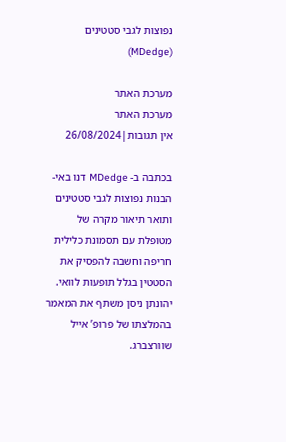נפוצות לגבי סטטינים (MDedge)

מערכת האתר
מערכת האתר
אין תגובות|26/08/2024

בכתבה ב- MDedge דנו באי-הבנות נפוצות לגבי סטטינים ותואר תיאור מקרה של מטופלת עם תסמונת כלילית חריפה וחשבה להפסיק את הסטטין בגלל תופעות לוואי. יהונתן ניסן משתף את המאמר בהמלצתו של פרופ’ אייל שוורצברג.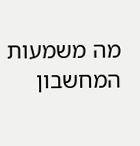מה משמעות המחשבון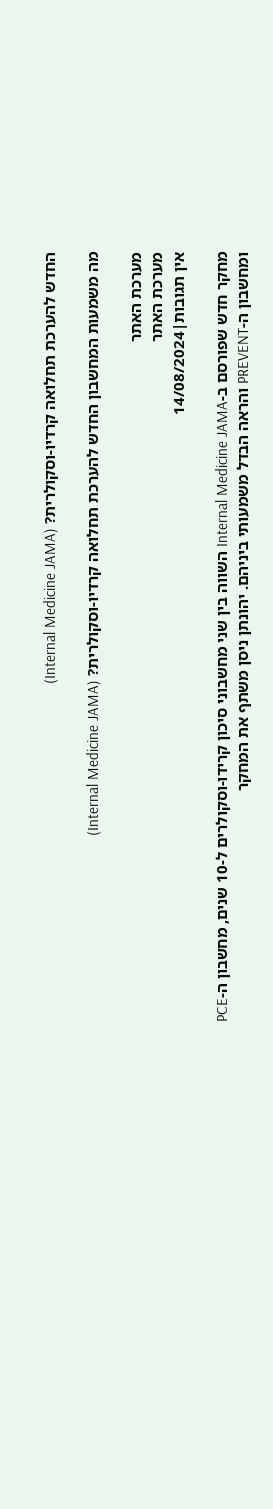החדש להערכת תחלואה קרדיו-וסקולרית? (Internal Medicine JAMA)

מה משמעות המחשבון החדש להערכת תחלואה קרדיו-וסקולרית? (Internal Medicine JAMA)

מערכת האתר
מערכת האתר
אין תגובות|14/08/2024

מחקר חדש שפורסם ב-Internal Medicine JAMA השווה בין שני מחשבוני סיכון קרידו-וסקולרים ל-10 שנים, מחשבון ה-PCE ומחשבון ה-PREVENT והראה הבדל משמעותי ביניהם. יהונתן ניסן משתף את המחקר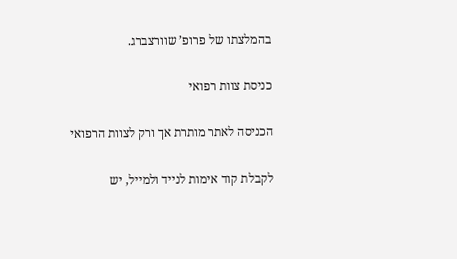בהמלצתו של פרופ’ שוורצברג.

כניסת צוות רפואי

הכניסה לאתר מותרת אך ורק לצוות הרפואי

לקבלת קוד אימות לנייד ולמייל, יש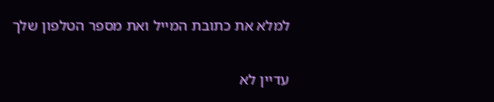למלא את כתובת המייל ואת מספר הטלפון שלך

עדיין לא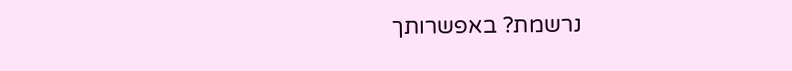נרשמת? באפשרותך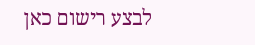לבצע רישום כאן